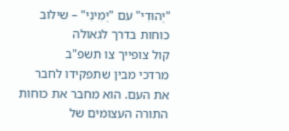"יְהוּדִי" עם "יְמִינִי" – שילוב כוחות בדרך לגאולה
קול צופייך צו תשפ"ב
מרדכי מבין שתפקידו לחבר את העם. הוא מחבר את כוחות התורה העצומים של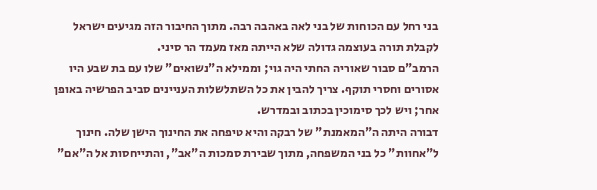בני רחל עם הכוחות של בני לאה באהבה רבה. מתוך החיבור הזה מגיעים ישראל לקבלת תורה בעוצמה גדולה שלא הייתה מאז מעמד הר סיני.
הרמב"ם סבור שאוריה החתי היה גוי; וממילא ה"נשואים" שלו עם בת שבע היו אסורים וחסרי תוקף. צריך להבין את כל השתלשלות העניינים סביב הפרשיה באופן אחר; ויש לכך סימוכין בכתוב ובמדרש.
דבורה היתה ה"המאמנת" של רבקה והיא טיפחה את החינוך הישן שלה. חינוך ל"אחוות" כל בני המשפחה, מתוך שבירת סמכות ה"אב", והתייחסות אל ה"אם"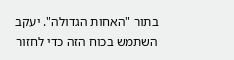בתור "האחות הגדולה". יעקב השתמש בכוח הזה כדי לחזור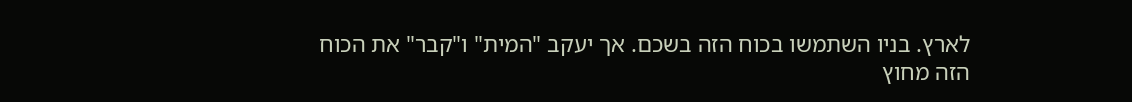לארץ. בניו השתמשו בכוח הזה בשכם. אך יעקב "המית" ו"קבר" את הכוח הזה מחוץ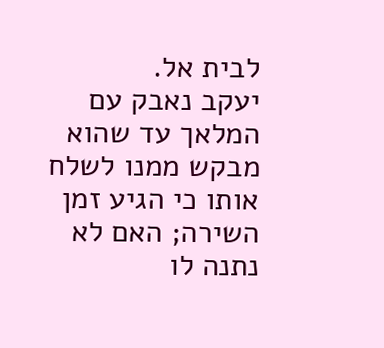לבית אל.
יעקב נאבק עם המלאך עד שהוא מבקש ממנו לשלח אותו כי הגיע זמן השירה; האם לא נתנה לו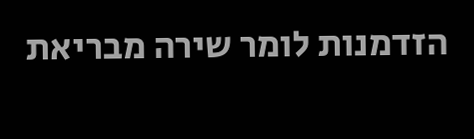הזדמנות לומר שירה מבריאת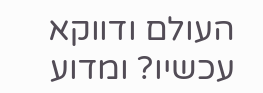העולם ודווקא עכשיו? ומדוע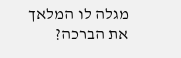מגלה לו המלאך את הברכה?